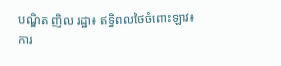បណ្ឌិត ញិល រដ្ឋា៖ ឥទ្ធិពលថៃចំពោះឡាវ៖ ការ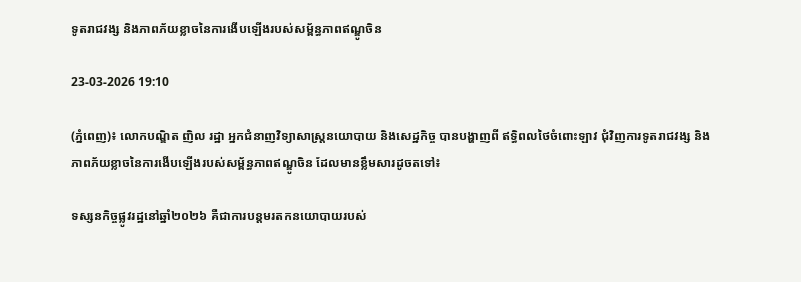ទូតរាជវង្ស និងភាពភ័យខ្លាចនៃការងើបឡើងរបស់សម្ព័ន្ធភាពឥណ្ឌូចិន

23-03-2026 19:10

(ភ្នំពេញ)៖ លោកបណ្ឌិត ញិល រដ្ឋា អ្នកជំនាញវិទ្យាសាស្រ្តនយោបាយ និងសេដ្ឋកិច្ច បានបង្ហាញពី ឥទ្ធិពលថៃចំពោះឡាវ ជុំវិញការទូតរាជវង្ស និងភាពភ័យខ្លាចនៃការងើបឡើងរបស់សម្ព័ន្ធភាពឥណ្ឌូចិន ដែលមានខ្លឹមសារដូចតទៅ៖

ទស្សនកិច្ចផ្លូវរដ្ឋនៅឆ្នាំ២០២៦ គឺជាការបន្តមរតកនយោបាយរបស់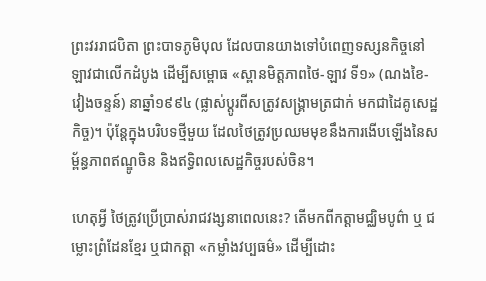ព្រះវររាជបិតា ព្រះបាទភូមិបុល ដែលបានយាងទៅបំពេញទស្សនកិច្ចនៅឡាវជាលើកដំបូង ដើម្បីសម្ពោធ «ស្ពានមិត្តភាពថៃ-ឡាវ ទី១» (ណងខៃ-វៀងចន្ទន៍) នាឆ្នាំ១៩៩៤ (ផ្លាស់ប្តូរពីសត្រូវសង្រ្គាមត្រជាក់ មកជាដៃគូសេដ្ឋកិច្ច)។ ប៉ុន្តែក្នុងបរិបទថ្មីមួយ ដែលថៃត្រូវប្រឈមមុខនឹងការងើបឡើងនៃសម្ព័ន្ធភាពឥណ្ឌូចិន និងឥទ្ធិពលសេដ្ឋកិច្ចរបស់ចិន។

ហេតុអ្វី ថៃត្រូវប្រើប្រាស់រាជវង្សនាពេលនេះ? តើមកពីកត្តាមជ្ឈិមបូព៌ា ឬ ជម្លោះព្រំដែនខ្មែរ ឬជាកត្តា «កម្លាំងវប្បធម៌» ដើម្បីដោះ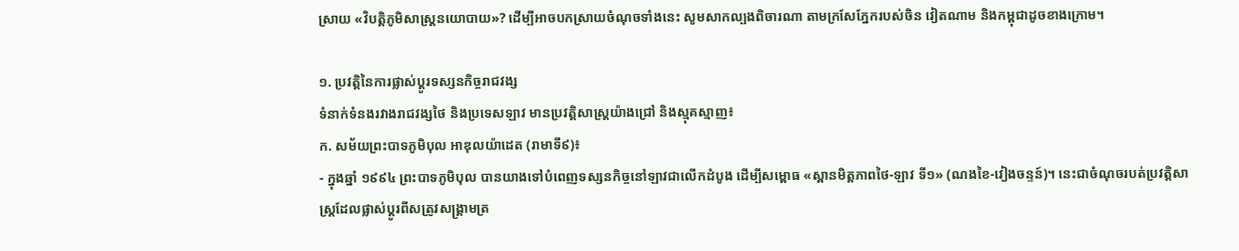ស្រាយ «វិបត្តិភូមិសាស្ត្រនយោបាយ»? ដើម្បីអាចបកស្រាយចំណុចទាំងនេះ សូមសាកល្បងពិចារណា តាមក្រសែភ្នែករបស់ចិន វៀតណាម និងកម្ពុជាដូចខាងក្រោម។

១. ប្រវត្តិនៃការផ្លាស់ប្តូរទស្សនកិច្ចរាជវង្ស
ទំនាក់ទំនងរវាងរាជវង្សថៃ និងប្រទេសឡាវ មានប្រវត្តិសាស្ត្រយ៉ាងជ្រៅ និងស្មុគស្មាញ៖
ក. សម័យព្រះបាទភូមិបុល អាឌុលយ៉ាដេត (រាមាទី៩)៖
- ក្នុងឆ្នាំ ១៩៩៤ ព្រះបាទភូមិបុល បានយាងទៅបំពេញទស្សនកិច្ចនៅឡាវជាលើកដំបូង ដើម្បីសម្ពោធ «ស្ពានមិត្តភាពថៃ-ឡាវ ទី១» (ណងខៃ-វៀងចន្ទន៍)។ នេះជាចំណុចរបត់ប្រវត្តិសាស្ត្រដែលផ្លាស់ប្តូរពីសត្រូវសង្រ្គាមត្រ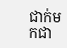ជាក់មកជា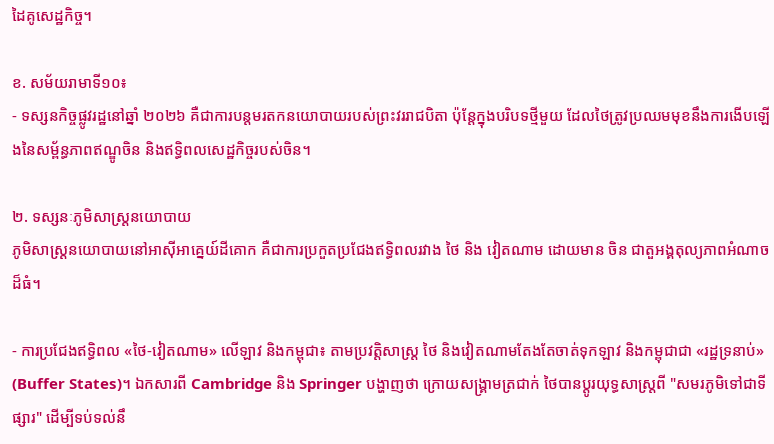ដៃគូសេដ្ឋកិច្ច។

ខ. សម័យរាមាទី១០៖
- ទស្សនកិច្ចផ្លូវរដ្ឋនៅឆ្នាំ ២០២៦ គឺជាការបន្តមរតកនយោបាយរបស់ព្រះវររាជបិតា ប៉ុន្តែក្នុងបរិបទថ្មីមួយ ដែលថៃត្រូវប្រឈមមុខនឹងការងើបឡើងនៃសម្ព័ន្ធភាពឥណ្ឌូចិន និងឥទ្ធិពលសេដ្ឋកិច្ចរបស់ចិន។

២. ទស្សនៈភូមិសាស្ត្រនយោបាយ
ភូមិសាស្ត្រនយោបាយនៅអាស៊ីអាគ្នេយ៍ដីគោក គឺជាការប្រកួតប្រជែងឥទ្ធិពលរវាង ថៃ និង វៀតណាម ដោយមាន ចិន ជាតួអង្គតុល្យភាពអំណាចដ៏ធំ។

- ការប្រជែងឥទ្ធិពល «ថៃ-វៀតណាម» លើឡាវ និងកម្ពុជា៖ តាមប្រវត្តិសាស្ត្រ ថៃ និងវៀតណាមតែងតែចាត់ទុកឡាវ និងកម្ពុជាជា «រដ្ឋទ្រនាប់» (Buffer States)។ ឯកសារពី Cambridge និង Springer បង្ហាញថា ក្រោយសង្រ្គាមត្រជាក់ ថៃបានប្តូរយុទ្ធសាស្ត្រពី "សមរភូមិទៅជាទីផ្សារ" ដើម្បីទប់ទល់នឹ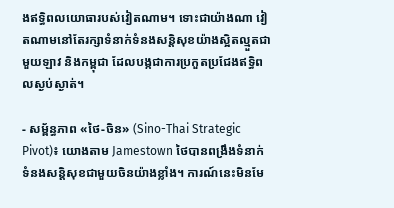ងឥទ្ធិពលយោធារបស់វៀតណាម។ ទោះជាយ៉ាងណា វៀតណាមនៅតែរក្សាទំនាក់ទំនងសន្តិសុខយ៉ាងស្អិតល្មួតជាមួយឡាវ និងកម្ពុជា ដែលបង្កជាការប្រកួតប្រជែងឥទ្ធិពលស្ងប់ស្ងាត់។

- សម្ព័ន្ធភាព «ថៃ-ចិន» (Sino-Thai Strategic Pivot)៖ យោងតាម Jamestown ថៃបានពង្រឹងទំនាក់ទំនងសន្តិសុខជាមួយចិនយ៉ាងខ្លាំង។ ការណ៍នេះមិនមែ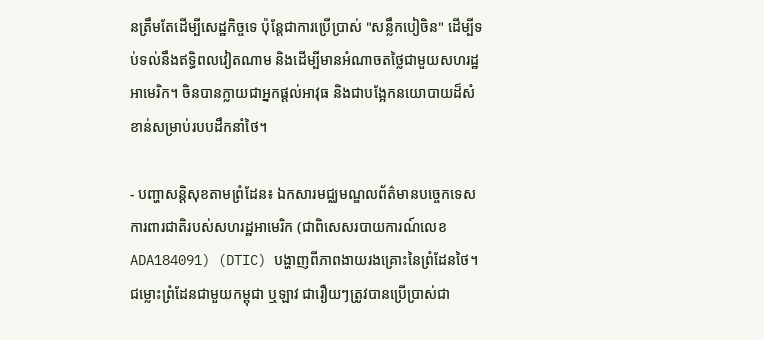នត្រឹមតែដើម្បីសេដ្ឋកិច្ចទេ ប៉ុន្តែជាការប្រើប្រាស់ "សន្លឹកបៀចិន" ដើម្បីទប់ទល់នឹងឥទ្ធិពលវៀតណាម និងដើម្បីមានអំណាចតថ្លៃជាមួយសហរដ្ឋអាមេរិក។ ចិនបានក្លាយជាអ្នកផ្តល់អាវុធ និងជាបង្អែកនយោបាយដ៏សំខាន់សម្រាប់របបដឹកនាំថៃ។

- បញ្ហាសន្តិសុខតាមព្រំដែន៖ ឯកសារមជ្ឈមណ្ឌលព័ត៌មានបច្ចេកទេសការពារជាតិរបស់សហរដ្ឋអាមេរិក (ជាពិសេសរបាយការណ៍លេខ ADA184091) (DTIC) បង្ហាញពីភាពងាយរងគ្រោះនៃព្រំដែនថៃ។ ជម្លោះព្រំដែនជាមួយកម្ពុជា ឬឡាវ ជារឿយៗត្រូវបានប្រើប្រាស់ជា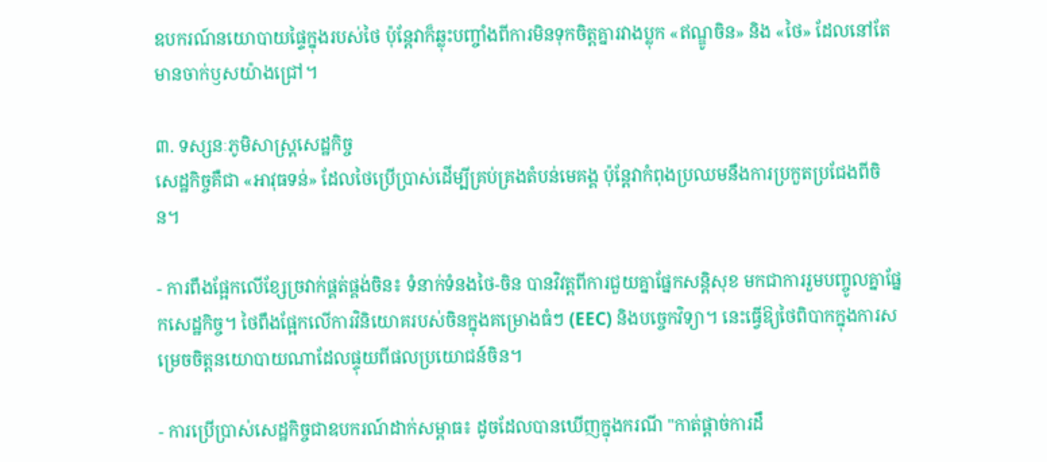ឧបករណ៍នយោបាយផ្ទៃក្នុងរបស់ថៃ ប៉ុន្តែវាក៏ឆ្លុះបញ្ចាំងពីការមិនទុកចិត្តគ្នារវាងប្លុក «ឥណ្ឌូចិន» និង «ថៃ» ដែលនៅតែមានចាក់ឫសយ៉ាងជ្រៅ។

៣. ទស្សនៈភូមិសាស្ត្រសេដ្ឋកិច្ច
សេដ្ឋកិច្ចគឺជា «អាវុធទន់» ដែលថៃប្រើប្រាស់ដើម្បីគ្រប់គ្រងតំបន់មេគង្គ ប៉ុន្តែវាកំពុងប្រឈមនឹងការប្រកួតប្រជែងពីចិន។

- ការពឹងផ្អែកលើខ្សែច្រវាក់ផ្គត់ផ្គង់ចិន៖ ទំនាក់ទំនងថៃ-ចិន បានវិវត្តពីការជួយគ្នាផ្នែកសន្តិសុខ មកជាការរួមបញ្ចូលគ្នាផ្នែកសេដ្ឋកិច្ច។ ថៃពឹងផ្អែកលើការវិនិយោគរបស់ចិនក្នុងគម្រោងធំៗ (EEC) និងបច្ចេកវិទ្យា។ នេះធ្វើឱ្យថៃពិបាកក្នុងការសម្រេចចិត្តនយោបាយណាដែលផ្ទុយពីផលប្រយោជន៍ចិន។

- ការប្រើប្រាស់សេដ្ឋកិច្ចជាឧបករណ៍ដាក់សម្ពាធ៖ ដូចដែលបានឃើញក្នុងករណី "កាត់ផ្តាច់ការដឹ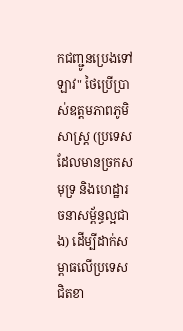កជញ្ជូនប្រេងទៅឡាវ" ថៃប្រើប្រាស់ឧត្តមភាពភូមិសាស្ត្រ (ប្រទេសដែលមានច្រកសមុទ្រ និងហេដ្ឋារចនាសម្ព័ន្ធល្អជាង) ដើម្បីដាក់សម្ពាធលើប្រទេសជិតខា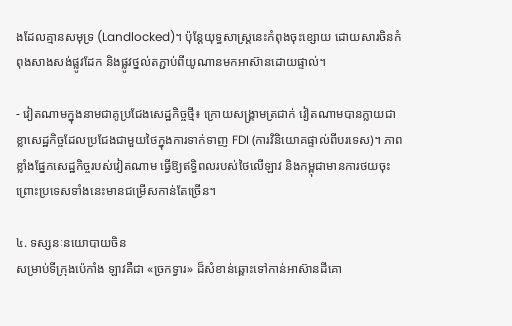ងដែលគ្មានសមុទ្រ (Landlocked)។ ប៉ុន្តែយុទ្ធសាស្ត្រនេះកំពុងចុះខ្សោយ ដោយសារចិនកំពុងសាងសង់ផ្លូវដែក និងផ្លូវថ្នល់តភ្ជាប់ពីយូណានមកអាស៊ានដោយផ្ទាល់។

- វៀតណាមក្នុងនាមជាគូប្រជែងសេដ្ឋកិច្ចថ្មី៖ ក្រោយសង្រ្គាមត្រជាក់ វៀតណាមបានក្លាយជាខ្លាសេដ្ឋកិច្ចដែលប្រជែងជាមួយថៃក្នុងការទាក់ទាញ FDI (ការវិនិយោគផ្ទាល់ពីបរទេស)។ ភាពខ្លាំងផ្នែកសេដ្ឋកិច្ចរបស់វៀតណាម ធ្វើឱ្យឥទ្ធិពលរបស់ថៃលើឡាវ និងកម្ពុជាមានការថយចុះ ព្រោះប្រទេសទាំងនេះមានជម្រើសកាន់តែច្រើន។

៤. ទស្សនៈនយោបាយចិន
សម្រាប់ទីក្រុងប៉េកាំង ឡាវគឺជា «ច្រកទ្វារ» ដ៏សំខាន់ឆ្ពោះទៅកាន់អាស៊ានដីគោ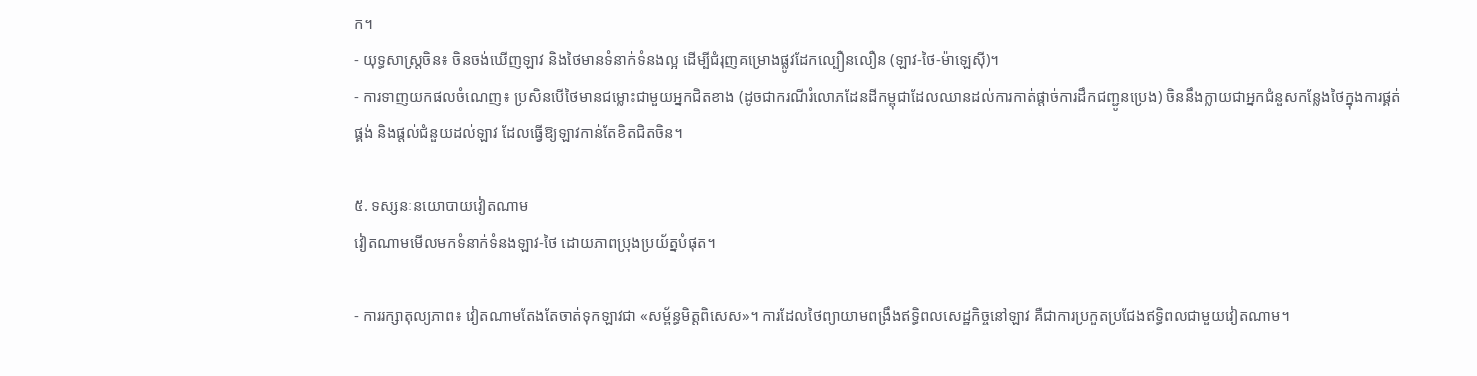ក។
- យុទ្ធសាស្ត្រចិន៖ ចិនចង់ឃើញឡាវ និងថៃមានទំនាក់ទំនងល្អ ដើម្បីជំរុញគម្រោងផ្លូវដែកល្បឿនលឿន (ឡាវ-ថៃ-ម៉ាឡេស៊ី)។
- ការទាញយកផលចំណេញ៖ ប្រសិនបើថៃមានជម្លោះជាមួយអ្នកជិតខាង (ដូចជាករណីរំលោភដែនដីកម្ពុជាដែលឈានដល់ការកាត់ផ្តាច់ការដឹកជញ្ជូនប្រេង) ចិននឹងក្លាយជាអ្នកជំនួសកន្លែងថៃក្នុងការផ្គត់ផ្គង់ និងផ្តល់ជំនួយដល់ឡាវ ដែលធ្វើឱ្យឡាវកាន់តែខិតជិតចិន។

៥. ទស្សនៈនយោបាយវៀតណាម
វៀតណាមមើលមកទំនាក់ទំនងឡាវ-ថៃ ដោយភាពប្រុងប្រយ័ត្នបំផុត។

- ការរក្សាតុល្យភាព៖ វៀតណាមតែងតែចាត់ទុកឡាវជា «សម្ព័ន្ធមិត្តពិសេស»។ ការដែលថៃព្យាយាមពង្រឹងឥទ្ធិពលសេដ្ឋកិច្ចនៅឡាវ គឺជាការប្រកួតប្រជែងឥទ្ធិពលជាមួយវៀតណាម។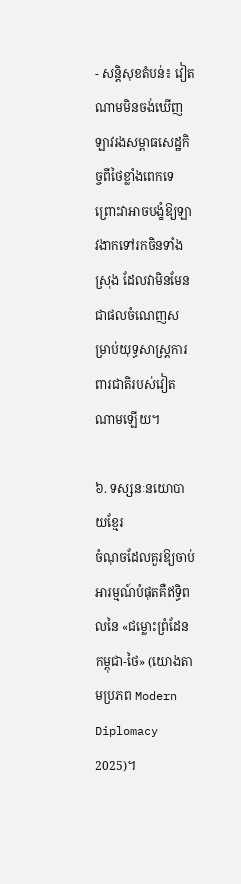- សន្តិសុខតំបន់៖ វៀតណាមមិនចង់ឃើញឡាវរងសម្ពាធសេដ្ឋកិច្ចពីថៃខ្លាំងពេកទេ ព្រោះវាអាចបង្ខំឱ្យឡាវងាកទៅរកចិនទាំងស្រុង ដែលវាមិនមែនជាផលចំណេញសម្រាប់យុទ្ធសាស្ត្រការពារជាតិរបស់វៀតណាមឡើយ។

៦. ទស្សនៈនយោបាយខ្មែរ
ចំណុចដែលគួរឱ្យចាប់អារម្មណ៍បំផុតគឺឥទ្ធិពលនៃ «ជម្លោះព្រំដែនកម្ពុជា-ថៃ» (យោងតាមប្រភព Modern Diplomacy 2025)។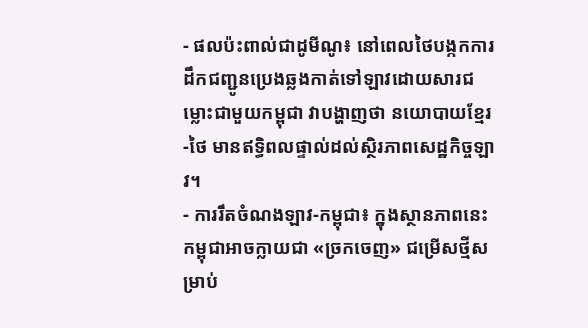- ផលប៉ះពាល់ជាដូមីណូ៖ នៅពេលថៃបង្កកការដឹកជញ្ជូនប្រេងឆ្លងកាត់ទៅឡាវដោយសារជម្លោះជាមួយកម្ពុជា វាបង្ហាញថា នយោបាយខ្មែរ-ថៃ មានឥទ្ធិពលផ្ទាល់ដល់ស្ថិរភាពសេដ្ឋកិច្ចឡាវ។
- ការរឹតចំណងឡាវ-កម្ពុជា៖ ក្នុងស្ថានភាពនេះ កម្ពុជាអាចក្លាយជា «ច្រកចេញ» ជម្រើសថ្មីសម្រាប់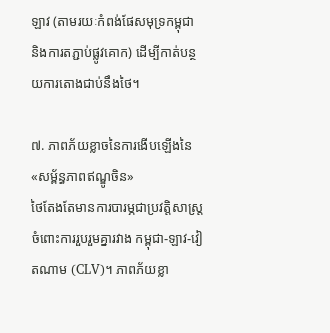ឡាវ (តាមរយៈកំពង់ផែសមុទ្រកម្ពុជា និងការតភ្ជាប់ផ្លូវគោក) ដើម្បីកាត់បន្ថយការតោងជាប់នឹងថៃ។

៧. ភាពភ័យខ្លាចនៃការងើបឡើងនៃ «សម្ព័ន្ធភាពឥណ្ឌូចិន»
ថៃតែងតែមានការបារម្ភជាប្រវត្តិសាស្ត្រចំពោះការរួបរួមគ្នារវាង កម្ពុជា-ឡាវ-វៀតណាម (CLV)។ ភាពភ័យខ្លា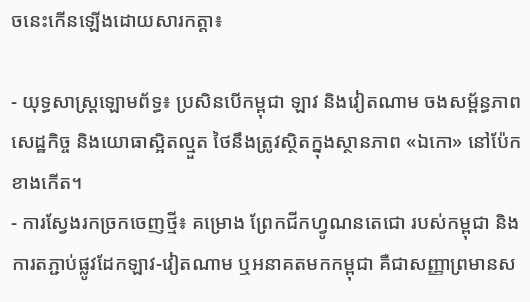ចនេះកើនឡើងដោយសារកត្តា៖

- យុទ្ធសាស្ត្រឡោមព័ទ្ធ៖ ប្រសិនបើកម្ពុជា ឡាវ និងវៀតណាម ចងសម្ព័ន្ធភាពសេដ្ឋកិច្ច និងយោធាស្អិតល្មួត ថៃនឹងត្រូវស្ថិតក្នុងស្ថានភាព «ឯកោ» នៅប៉ែកខាងកើត។
- ការស្វែងរកច្រកចេញថ្មី៖ គម្រោង ព្រែកជីកហ្វូណនតេជោ របស់កម្ពុជា និងការតភ្ជាប់ផ្លូវដែកឡាវ-វៀតណាម ឬអនាគតមកកម្ពុជា គឺជាសញ្ញាព្រមានស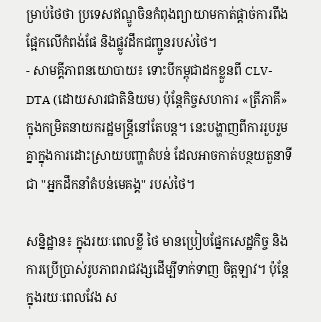ម្រាប់ថៃថា ប្រទេសឥណ្ឌូចិនកំពុងព្យាយាមកាត់ផ្តាច់ការពឹងផ្អែកលើកំពង់ផែ និងផ្លូវដឹកជញ្ជូនរបស់ថៃ។
- សាមគ្គីភាពនយោបាយ៖ ទោះបីកម្ពុជាដកខ្លួនពី CLV-DTA (ដោយសារជាតិនិយម) ប៉ុន្តែកិច្ចសហការ «ត្រីភាគី» ក្នុងកម្រិតនាយករដ្ឋមន្ត្រីនៅតែបន្ត។ នេះបង្ហាញពីការរួបរួមគ្នាក្នុងការដោះស្រាយបញ្ហាតំបន់ ដែលអាចកាត់បន្ថយតួនាទីជា "អ្នកដឹកនាំតំបន់មេគង្គ" របស់ថៃ។

សន្និដ្ឋាន៖ ក្នុងរយៈពេលខ្លី ថៃ មានប្រៀបផ្នែកសេដ្ឋកិច្ច និងការប្រើប្រាស់រូបភាពរាជវង្សដើម្បីទាក់ទាញ ចិត្តឡាវ។ ប៉ុន្តែក្នុងរយៈពេលវែង ស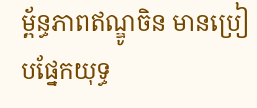ម្ព័ន្ធភាពឥណ្ឌូចិន មានប្រៀបផ្នែកយុទ្ធ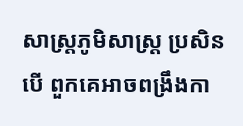សាស្ត្រភូមិសាស្ត្រ ប្រសិនបើ ពួកគេអាចពង្រឹងកា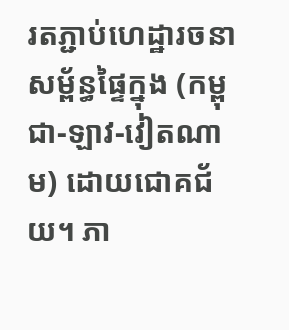រតភ្ជាប់ហេដ្ឋារចនាសម្ព័ន្ធផ្ទៃក្នុង (កម្ពុជា-ឡាវ-វៀតណាម) ដោយជោគជ័យ។ ភា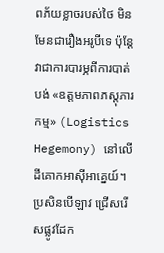ពភ័យខ្លាចរបស់ថៃ មិនមែនជារឿងអរូបីទេ ប៉ុន្តែវាជាការបារម្ភពីការបាត់បង់ «ឧត្តមភាពភស្តុភារកម្ម» (Logistics Hegemony) នៅលើដីគោកអាស៊ីអាគ្នេយ៍។ ប្រសិនបើឡាវ ជ្រើសរើសផ្លូវដែក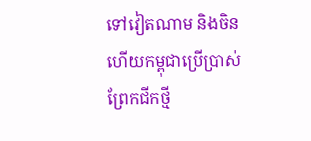ទៅវៀតណាម និងចិន ហើយកម្ពុជាប្រើប្រាស់ព្រែកជីកថ្មី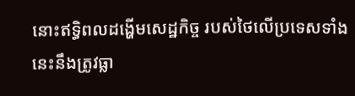នោះឥទ្ធិពលដង្ហើមសេដ្ឋកិច្ច របស់ថៃលើប្រទេសទាំងនេះនឹងត្រូវធ្លា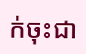ក់ចុះជា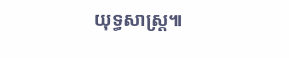យុទ្ធសាស្ត្រ៕